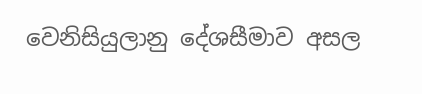වෙනිසියුලානු දේශසීමාව අසල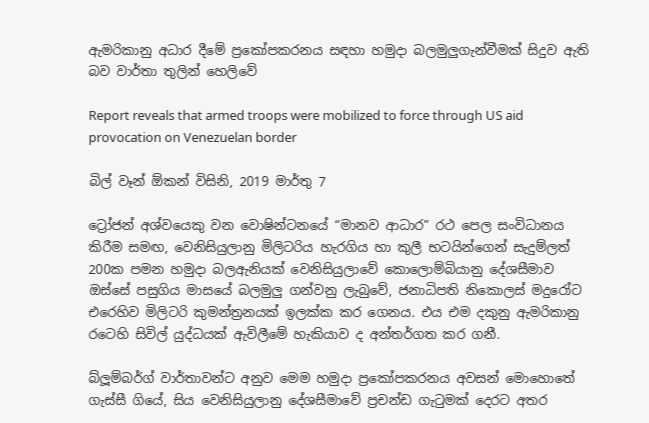ඇමරිකානු අධාර දීමේ ප්‍රකෝපකරනය සඳහා හමුදා බලමුලුගැන්වීමක් සිදුව ඇති බව වාර්තා තුලින් හෙලිවේ

Report reveals that armed troops were mobilized to force through US aid provocation on Venezuelan border

බිල් වෑන් ඕකන් විසිනි, 2019 මාර්තු 7

ට්‍රෝජන් අශ්වයෙකු වන වොෂින්ටනයේ “මානව ආධාර” රථ පෙල සංවිධානය කිරීම සමඟ, වෙනිසියුලානු මිලිටරිය හැරගිය හා කුලී භටයින්ගෙන් සැදුම්ලත් 200ක පමන හමුදා බලඇනියක් වෙනිසියුලාවේ කොලොම්බියානු දේශසීමාව ඔස්සේ පසුගිය මාසයේ බලමුලු ගන්වනු ලැබුවේ, ජනාධිපති නිකොලස් මදුරෝට එරෙහිව මිලිටරි කුමන්ත්‍රනයක් ඉලක්ක කර ගෙනය. එය එම දකුනු ඇමරිකානු රටෙහි සිවිල් යුද්ධයක් ඇවිලීමේ හැකියාව ද අන්තර්ගත කර ගනී.

බ්ලූම්බර්ග් වාර්තාවන්ට අනුව මෙම හමුදා ප්‍රකෝපකරනය අවසන් මොහොතේ ගැස්සී ගියේ, සිය වෙනිසියුලානු දේශසීමාවේ ප්‍රචන්ඩ ගැටුමක් දෙරට අතර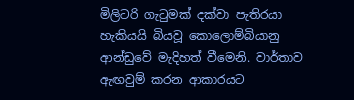මිලිටරි ගැටුමක් දක්වා පැතිරයා හැකියයි බියවූ කොලොම්බියානු ආන්ඩුවේ මැදිහත් වීමෙනි. වාර්තාව ඇඟවුම් කරන ආකාරයට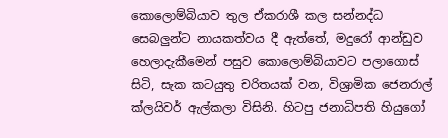කොලොම්බියාව තුල ඒකරාශී කල සන්නද්ධ සෙබලුන්ට නායකත්වය දී ඇත්තේ, මදුරෝ ආන්ඩුව හෙලාදැකීමෙන් පසුව කොලොම්බියාවට පලාගොස් සිටි, සැක කටයුතු චරිතයක් වන, විශ්‍රාමික ජෙනරාල් ක්ලයිවර් ඇල්කලා විසිනි. හිටපු ජනාධිපති හියුගෝ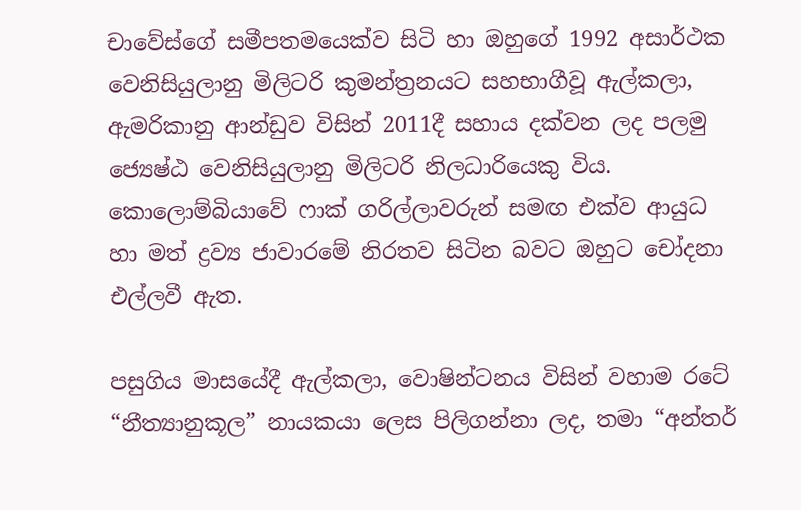චාවේස්ගේ සමීපතමයෙක්ව සිටි හා ඔහුගේ 1992 අසාර්ථක වෙනිසියුලානු මිලිටරි කුමන්ත්‍රනයට සහභාගීවූ ඇල්කලා, ඇමරිකානු ආන්ඩුව විසින් 2011දී සහාය දක්වන ලද පලමු ජ්‍යෙෂ්ඨ වෙනිසියුලානු මිලිටරි නිලධාරියෙකු විය. කොලොම්බියාවේ ෆාක් ගරිල්ලාවරුන් සමඟ එක්ව ආයුධ හා මත් ද්‍රව්‍ය ජාවාරමේ නිරතව සිටින බවට ඔහුට චෝදනා එල්ලවී ඇත.

පසුගිය මාසයේදී ඇල්කලා, වොෂින්ටනය විසින් වහාම රටේ “නීත්‍යානුකූල” නායකයා ලෙස පිලිගන්නා ලද, තමා “අන්තර්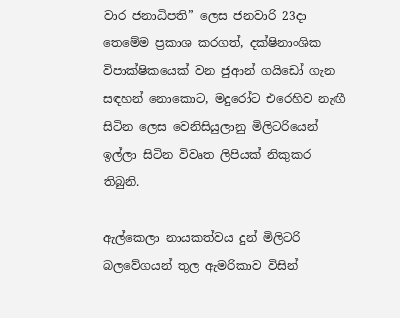වාර ජනාධිපති” ලෙස ජනවාරි 23දා තෙමේම ප්‍රකාශ කරගත්, දක්ෂිනාංශික විපාක්ෂිකයෙක් වන ජුආන් ගයිඩෝ ගැන සඳහන් නොකොට, මදුරෝට එරෙහිව නැඟී සිටින ලෙස වෙනිසියුලානු මිලිටරියෙන් ඉල්ලා සිටින විවෘත ලිපියක් නිකුකර තිබුනි.

ඇල්කෙලා නායකත්වය දුන් මිලිටරි බලවේගයන් තුල ඇමරිකාව විසින්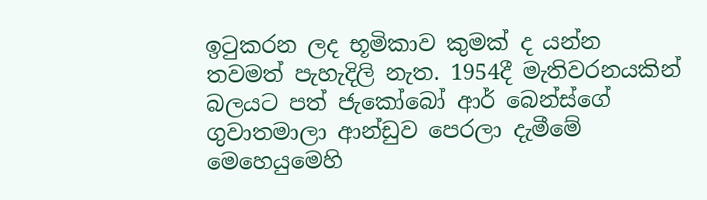ඉටුකරන ලද භූමිකාව කුමක් ද යන්න තවමත් පැහැදිලි නැත. 1954දී මැතිවරනයකින් බලයට පත් ජැකෝබෝ ආර් බෙන්ස්ගේ ගුවාතමාලා ආන්ඩුව පෙරලා දැමීමේ මෙහෙයුමෙහි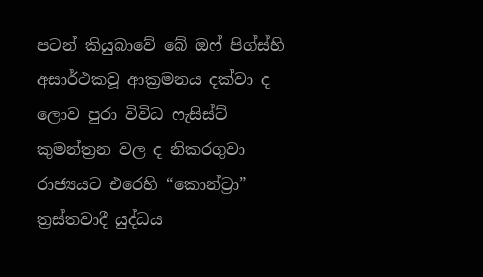පටන් කියුබාවේ බේ ඔෆ් පිග්ස්හි අසාර්ථකවූ ආක්‍රමනය දක්වා ද ලොව පුරා විවිධ ෆැසිස්ට් කුමන්ත්‍රන වල ද නිකරගුවා රාජ්‍යයට එරෙහි “කොන්ට්‍රා” ත්‍රස්තවාදී යුද්ධය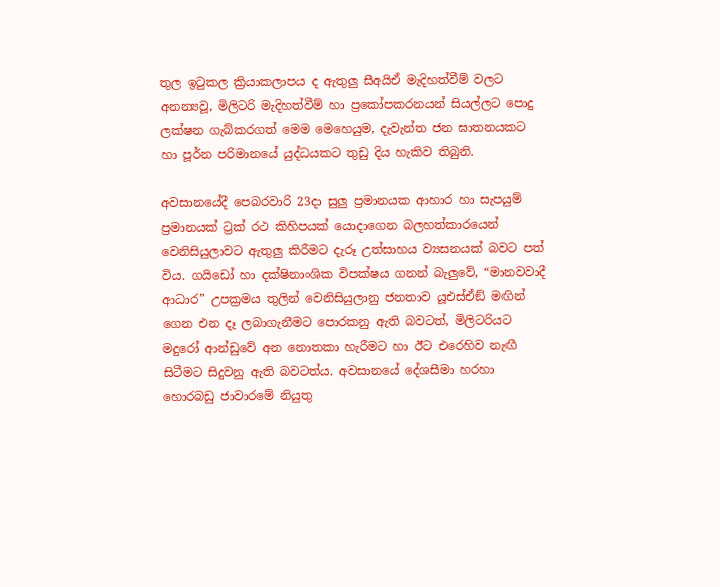තුල ඉටුකල ක්‍රියාකලාපය ද ඇතුලු සීඅයිඒ මැදිහත්වීම් වලට අනන්‍යවූ, මිලිටරි මැදිහත්වීම් හා ප්‍රකෝපකරනයන් සියල්ලට පොදු ලක්ෂන ගැබ්කරගත් මෙම මෙහෙයුම, දැවැන්ත ජන ඝාතනයකට හා පූර්න පරිමානයේ යුද්ධයකට තුඩු දිය හැකිව තිබුනි.

අවසානයේදී පෙබරවාරි 23දා සුලු ප්‍රමානයක ආහාර හා සැපයුම් ප්‍රමානයක් ට්‍රක් රථ කිහිපයක් යොදාගෙන බලහත්කාරයෙන් වෙනිසියුලාවට ඇතුලු කිරීමට දැරූ උත්සාහය ව්‍යසනයක් බවට පත් විය. ගයිඩෝ හා දක්ෂිනාංශික විපක්ෂය ගනන් බැලුවේ, “මානවවාදී ආධාර” උපක්‍රමය තුලින් වෙනිසියුලානු ජනතාව යූඑස්ඒඞ් මඟින් ගෙන එන දෑ ලබාගැනීමට පොරකනු ඇති බවටත්, මිලිටරියට මදුරෝ ආන්ඩුවේ අන නොතකා හැරීමට හා ඊට එරෙහිව නැඟී සිටීමට සිදුවනු ඇති බවටත්ය. අවසානයේ දේශසීමා හරහා හොරබඩු ජාවාරමේ නියුතු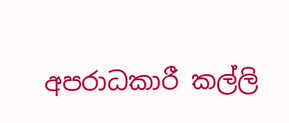අපරාධකාරී කල්ලි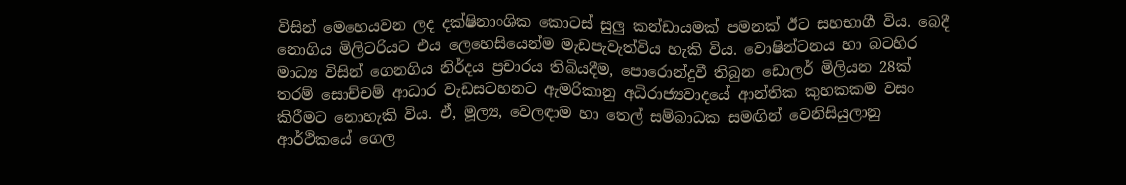විසින් මෙහෙයවන ලද දක්ෂිනාංශික කොටස් සුලු කන්ඩායමක් පමනක් ඊට සහභාගී විය. බෙදී නොගිය මිලිටරියට එය ලෙහෙසියෙන්ම මැඩපැවැත්විය හැකි විය. වොෂින්ටනය හා බටහිර මාධ්‍ය විසින් ගෙනගිය නිර්දය ප්‍රචාරය තිබියදීම, පොරොන්දුවී තිබුන ඩොලර් මිලියන 28ක් තරම් සොච්චම් ආධාර වැඩසටහනට ඇමරිකානු අධිරාජ්‍යවාදයේ ආන්තික කුහකකම වසං කිරීමට නොහැකි විය. ඒ, මූල්‍ය, වෙලඳාම හා තෙල් සම්බාධක සමඟින් වෙනිසියුලානු ආර්ථිකයේ ගෙල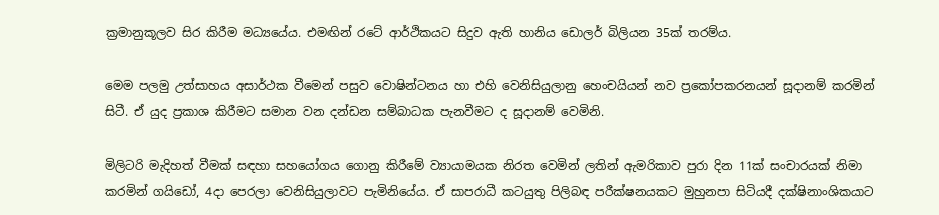ක්‍රමානුකූලව සිර කිරීම මධ්‍යයේය. එමඟින් රටේ ආර්ථිකයට සිදුව ඇති හානිය ඩොලර් බිලියන 35ක් තරම්ය.

මෙම පලමු උත්සාහය අසාර්ථක වීමෙන් පසුව වොෂින්ටනය හා එහි වෙනිසියුලානු හෙංචයියන් නව ප්‍රකෝපකරනයන් සූදානම් කරමින් සිටී. ඒ යුද ප්‍රකාශ කිරීමට සමාන වන දන්ඩන සම්බාධක පැනවීමට ද සූදානම් වෙමිනි.

මිලිටරි මැදිහත් වීමක් සඳහා සහයෝගය ගොනු කිරීමේ ව්‍යායාමයක නිරත වෙමින් ලතින් ඇමරිකාව පුරා දින 11ක් සංචාරයක් නිමා කරමින් ගයිඩෝ, 4දා පෙරලා වෙනිසියුලාවට පැමිනියේය. ඒ සාපරාධී කටයුතු පිලිබඳ පරීක්ෂනයකට මුහුනපා සිටියදී දක්ෂිනාංශිකයාට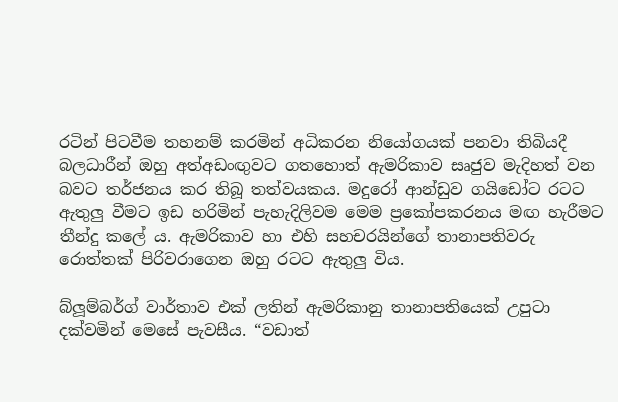රටින් පිටවීම තහනම් කරමින් අධිකරන නියෝගයක් පනවා තිබියදී බලධාරීන් ඔහු අත්අඩංඟුවට ගතහොත් ඇමරිකාව සෘජුව මැදිහත් වන බවට තර්ජනය කර තිබූ තත්වයකය. මදුරෝ ආන්ඩුව ගයිඩෝට රටට ඇතුලු වීමට ඉඩ හරිමින් පැහැදිලිවම මෙම ප්‍රකෝපකරනය මඟ හැරීමට තීන්දු කලේ ය. ඇමරිකාව හා එහි සහචරයින්ගේ තානාපතිවරු රොත්තක් පිරිවරාගෙන ඔහු රටට ඇතුලු විය.

බ්ලූම්බර්ග් වාර්තාව එක් ලතින් ඇමරිකානු තානාපතියෙක් උපුටා දක්වමින් මෙසේ පැවසීය. “වඩාත්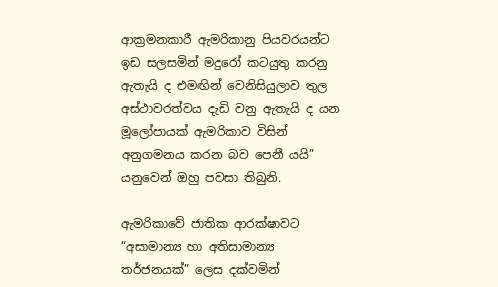ආක්‍රමනකාරී ඇමරිකානු පියවරයන්ට ඉඩ සලසමින් මදුරෝ කටයුතු කරනු ඇතැයි ද එමඟින් වෙනිසියුලාව තුල අස්ථාවරත්වය දැඩි වනු ඇතැයි ද යන මූලෝපායක් ඇමරිකාව විසින් අනුගමනය කරන බව පෙනී යයි” යනුවෙන් ඔහු පවසා තිබුනි.

ඇමරිකාවේ ජාතික ආරක්ෂාවට “අසාමාන්‍ය හා අතිසාමාන්‍ය තර්ජනයක්” ලෙස දක්වමින්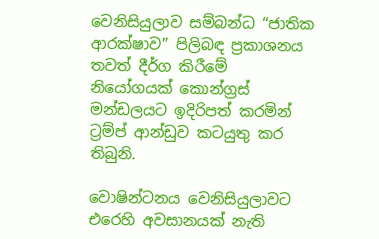වෙනිසියුලාව සම්බන්ධ “ජාතික ආරක්ෂාව” පිලිබඳ ප්‍රකාශනය තවත් දීර්ග කිරීමේ නියෝගයක් කොන්ග්‍රස් මන්ඩලයට ඉදිරිපත් කරමින් ට්‍රම්ප් ආන්ඩුව කටයුතු කර තිබුනි.

වොෂින්ටනය වෙනිසියුලාවට එරෙහි අවසානයක් නැති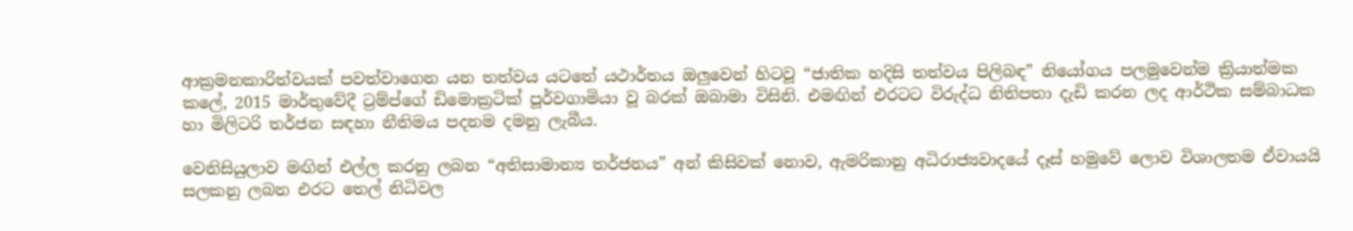ආක්‍රමනකාරිත්වයක් පවත්වාගෙන යන තත්වය යටතේ යථාර්තය ඔලුවෙන් හිටවූ “ජාතික හදිසි තත්වය පිලිබඳ” නියෝගය පලමුවෙන්ම ක්‍රියාත්මක කලේ, 2015 මාර්තුවේදී ට්‍රම්ප්ගේ ඩිමොක්‍රටික් පූර්වගාමියා වූ බරක් ඔබාමා විසිනි. එමඟින් එරටට විරුද්ධ නිතිපතා දැඩි කරන ලද ආර්ථික සම්බාධක හා මිලිටරි තර්ජන සඳහා නීතිමය පදනම දමනු ලැබීය.

වෙනිසියුලාව මඟින් එල්ල කරනු ලබන “අතිසාමාන්‍ය තර්ජනය” අන් කිසිවක් නොව, ඇමරිකානු අධිරාජ්‍යවාදයේ දෑස් හමුවේ ලොව විශාලතම ඒවායයි සලකනු ලබන එරට තෙල් නිධිවල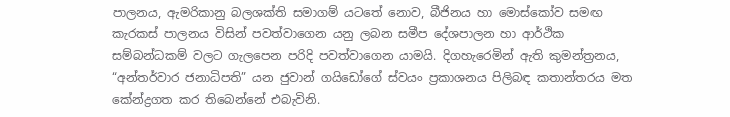පාලනය, ඇමරිකානු බලශක්ති සමාගම් යටතේ නොව, බීජිනය හා මොස්කෝව සමඟ කැරකස් පාලනය විසින් පවත්වාගෙන යනු ලබන සමීප දේශපාලන හා ආර්ථික සම්බන්ධකම් වලට ගැලපෙන පරිදි පවත්වාගෙන යාමයි. දිගහැරෙමින් ඇති කුමන්ත්‍රනය, “අන්තර්වාර ජනාධිපති” යන ජුවාන් ගයිඩෝගේ ස්වයං ප්‍රකාශනය පිලිබඳ කතාන්තරය මත කේන්ද්‍රගත කර තිබෙන්නේ එබැවිනි.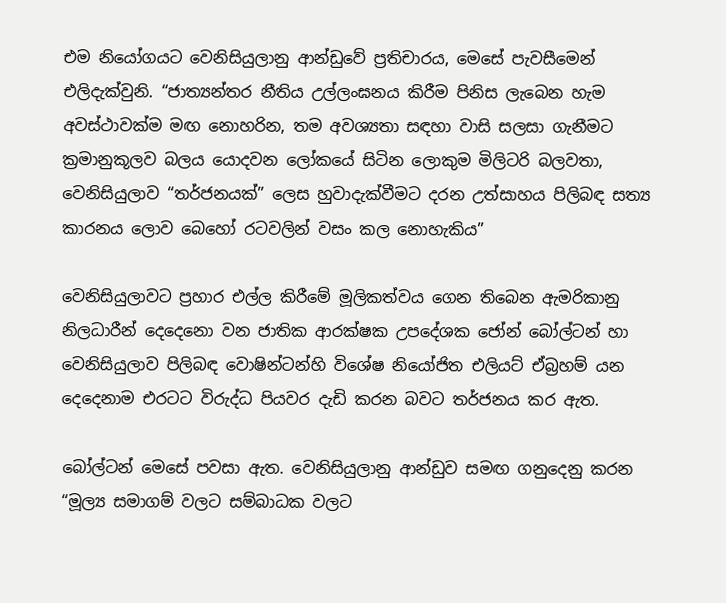එම නියෝගයට වෙනිසියුලානු ආන්ඩුවේ ප්‍රතිචාරය, මෙසේ පැවසීමෙන් එලිදැක්වුනි. “ජාත්‍යන්තර නීතිය උල්ලංඝනය කිරීම පිනිස ලැබෙන හැම අවස්ථාවක්ම මඟ නොහරින, තම අවශ්‍යතා සඳහා වාසි සලසා ගැනීමට ක්‍රමානුකූලව බලය යොදවන ලෝකයේ සිටින ලොකුම මිලිටරි බලවතා, වෙනිසියුලාව “තර්ජනයක්” ලෙස හුවාදැක්වීමට දරන උත්සාහය පිලිබඳ සත්‍ය කාරනය ලොව බෙහෝ රටවලින් වසං කල නොහැකිය”

වෙනිසියුලාවට ප්‍රහාර එල්ල කිරීමේ මූලිකත්වය ගෙන තිබෙන ඇමරිකානු නිලධාරීන් දෙදෙනො වන ජාතික ආරක්ෂක උපදේශක ජෝන් බෝල්ටන් හා වෙනිසියුලාව පිලිබඳ වොෂින්ටන්හි විශේෂ නියෝජිත එලියට් ඒබ්‍රහම් යන දෙදෙනාම එරටට විරුද්ධ පියවර දැඩි කරන බවට තර්ජනය කර ඇත.

බෝල්ටන් මෙසේ පවසා ඇත. වෙනිසියුලානු ආන්ඩුව සමඟ ගනුදෙනු කරන “මූල්‍ය සමාගම් වලට සම්බාධක වලට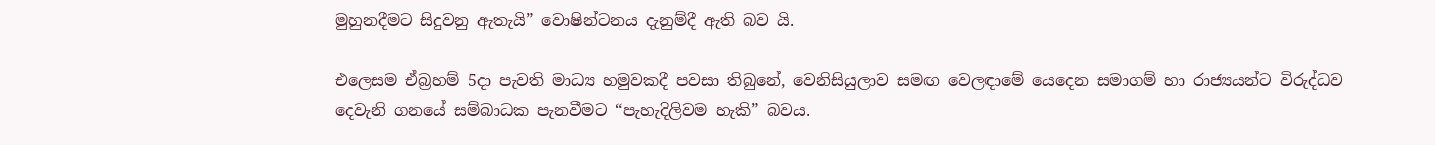මුහුනදීමට සිදුවනු ඇතැයි” වොෂින්ටනය දැනුම්දී ඇති බව යි.

එලෙසම ඒබ්‍රහම් 5දා පැවති මාධ්‍ය හමුවකදී පවසා තිබුනේ, වෙනිසියුලාව සමඟ වෙලඳාමේ යෙදෙන සමාගම් හා රාජ්‍යයන්ට විරුද්ධව දෙවැනි ගනයේ සම්බාධක පැනවීමට “පැහැදිලිවම හැකි” බවය.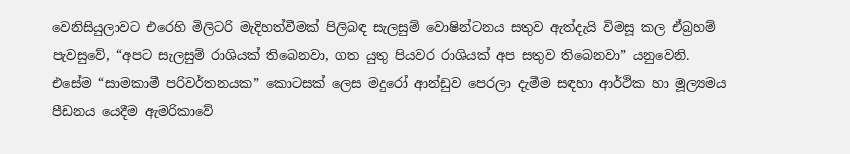වෙනිසියුලාවට එරෙහි මිලිටරි මැදිහත්වීමක් පිලිබඳ සැලසුම් වොෂින්ටනය සතුව ඇත්දැයි විමසූ කල ඒබ්‍රහම් පැවසුවේ, “අපට සැලසුම් රාශියක් තිබෙනවා, ගත යුතු පියවර රාශියක් අප සතුව තිබෙනවා” යනුවෙනි. එසේම “සාමකාමී පරිවර්තනයක” කොටසක් ලෙස මදුරෝ ආන්ඩුව පෙරලා දැමීම සඳහා ආර්ථික හා මූල්‍යමය පීඩනය යෙදීම ඇමරිකාවේ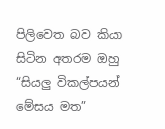පිලිවෙත බව කියා සිටින අතරම ඔහු “සියලු විකල්පයන් මේසය මත”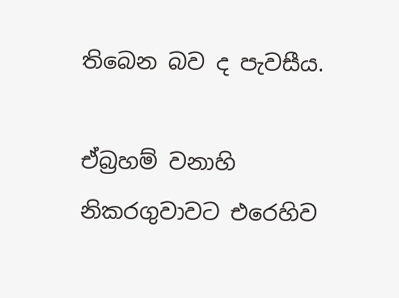තිබෙන බව ද පැවසීය.

ඒබ්‍රහම් වනාහි නිකරගුවාවට එරෙහිව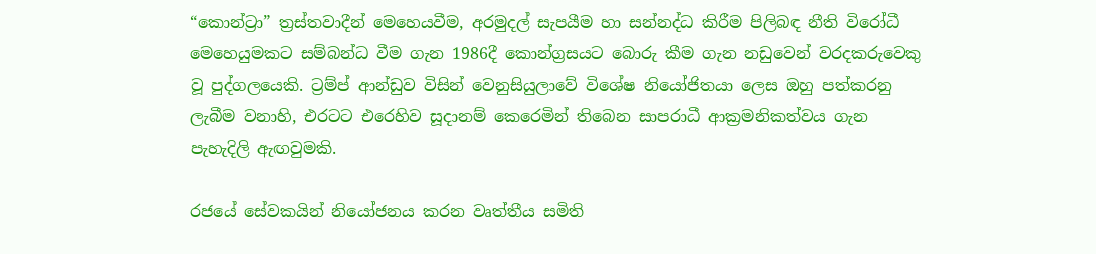“කොන්ට්‍රා” ත්‍රස්තවාදීන් මෙහෙයවීම, අරමුදල් සැපයීම හා සන්නද්ධ කිරීම පිලිබඳ නීති විරෝධී මෙහෙයුමකට සම්බන්ධ වීම ගැන 1986දී කොන්ග්‍රසයට බොරු කීම ගැන නඩුවෙන් වරදකරුවෙකු වූ පුද්ගලයෙකි. ට්‍රම්ප් ආන්ඩුව විසින් වෙනුසියුලාවේ විශේෂ නියෝජිතයා ලෙස ඔහු පත්කරනු ලැබීම වනාහි, එරටට එරෙහිව සූදානම් කෙරෙමින් තිබෙන සාපරාධී ආක්‍රමනිකත්වය ගැන පැහැදිලි ඇඟවුමකි.

රජයේ සේවකයින් නියෝජනය කරන වෘත්තීය සමිති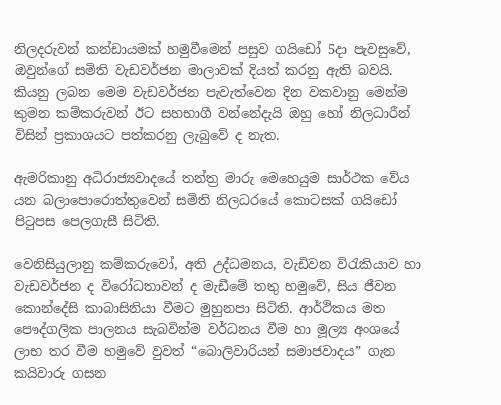නිලදරුවන් කන්ඩායමක් හමුවීමෙන් පසුව ගයිඩෝ 5දා පැවසුවේ, ඔවුන්ගේ සමිති වැඩවර්ජන මාලාවක් දියත් කරනු ඇති බවයි. කියනු ලබන මෙම වැඩවර්ජන පැවැත්වෙන දින වකවානු මෙන්ම කුමන කම්කරුවන් ඊට සහභාගී වන්නේදැයි ඔහු හෝ නිලධාරීන් විසින් ප්‍රකාශයට පත්කරනු ලැබුවේ ද නැත.

ඇමරිකානු අධිරාජ්‍යවාදයේ තන්ත්‍ර මාරු මෙහෙයුම සාර්ථක වේය යන බලාපොරොත්තුවෙන් සමිති නිලධරයේ කොටසක් ගයිඩෝ පිටුපස පෙලගැසී සිටිති.

වෙනිසියුලානු කම්කරුවෝ, අති උද්ධමනය, වැඩිවන විරැකියාව හා වැඩවර්ජන ද විරෝධතාවන් ද මැඩීමේ තතු හමුවේ, සිය ජීවන කොන්දේසි කාබාසිනියා වීමට මුහුනපා සිටිති. ආර්ථිකය මත පෞද්ගලික පාලනය සැබවින්ම වර්ධනය වීම හා මූල්‍ය අංශයේ ලාභ තර වීම හමුවේ වුවත් “බොලිවාරියන් සමාජවාදය” ගැන කයිවාරු ගසන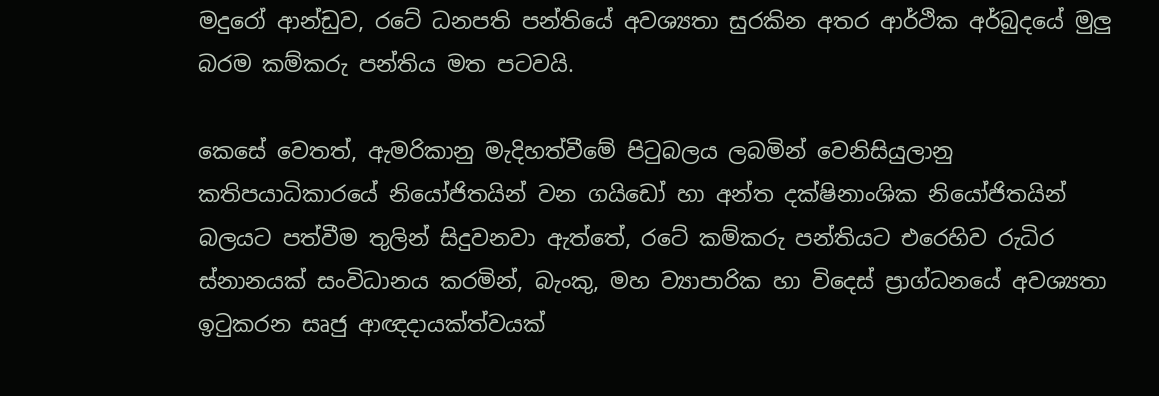මදුරෝ ආන්ඩුව, රටේ ධනපති පන්තියේ අවශ්‍යතා සුරකින අතර ආර්ථික අර්බුදයේ මුලු බරම කම්කරු පන්තිය මත පටවයි.

කෙසේ වෙතත්, ඇමරිකානු මැදිහත්වීමේ පිටුබලය ලබමින් වෙනිසියුලානු කතිපයාධිකාරයේ නියෝජිතයින් වන ගයිඩෝ හා අන්ත දක්ෂිනාංශික නියෝජිතයින් බලයට පත්වීම තුලින් සිදුවනවා ඇත්තේ, රටේ කම්කරු පන්තියට එරෙහිව රුධිර ස්නානයක් සංවිධානය කරමින්, බැංකු, මහ ව්‍යාපාරික හා විදෙස් ප්‍රාග්ධනයේ අවශ්‍යතා ඉටුකරන සෘජු ආඥදායක්ත්වයක්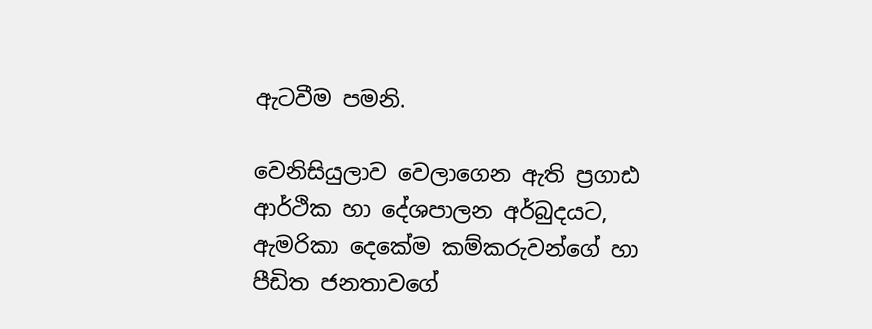ඇටවීම පමනි.

වෙනිසියුලාව වෙලාගෙන ඇති ප්‍රගාඪ ආර්ථික හා දේශපාලන අර්බුදයට, ඇමරිකා දෙකේම කම්කරුවන්ගේ හා පීඩිත ජනතාවගේ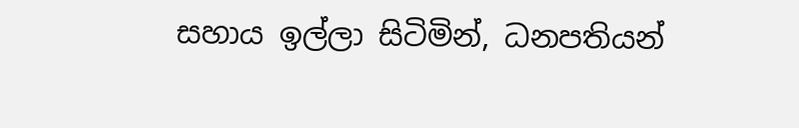සහාය ඉල්ලා සිටිමින්, ධනපතියන්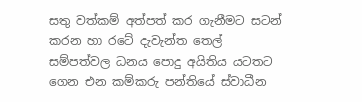සතු වත්කම් අත්පත් කර ගැනීමට සටන් කරන හා රටේ දැවැන්ත තෙල් සම්පත්වල ධනය පොදු අයිතිය යටතට ගෙන එන කම්කරු පන්තියේ ස්වාධීන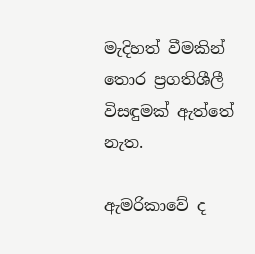මැදිහත් වීමකින් තොර ප්‍රගතිශීලී විසඳුමක් ඇත්තේ නැත.

ඇමරිකාවේ ද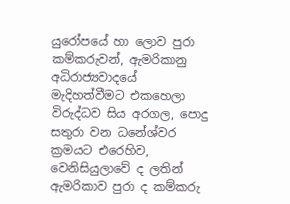යුරෝපයේ හා ලොව පුරා කම්කරුවන්, ඇමරිකානු අධිරාජ්‍යවාදයේ මැදිහත්වීමට එකහෙලා විරුද්ධව සිය අරගල, පොදු සතුරා වන ධනේශ්වර ක්‍රමයට එරෙහිව, වෙනිසියුලාවේ ද ලතින් ඇමරිකාව පුරා ද කම්කරු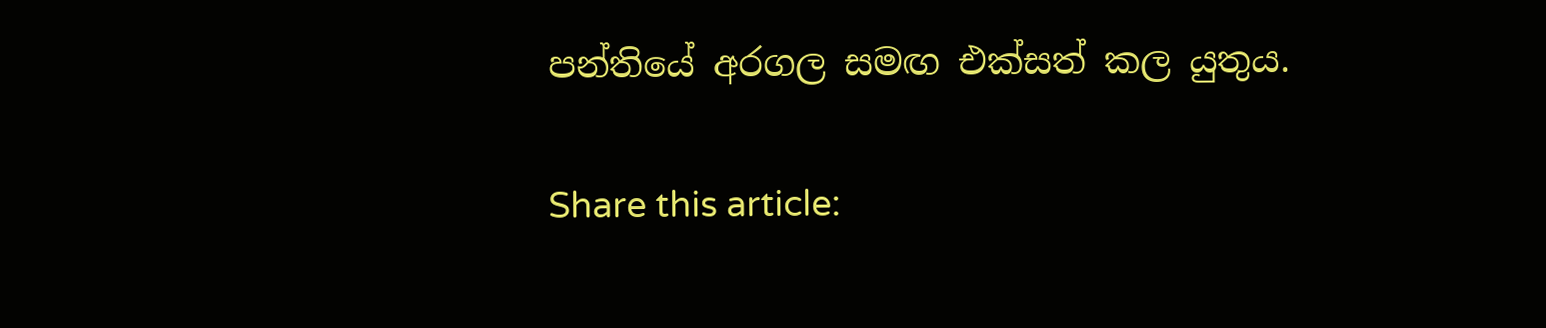පන්තියේ අරගල සමඟ එක්සත් කල යුතුය.

Share this article: